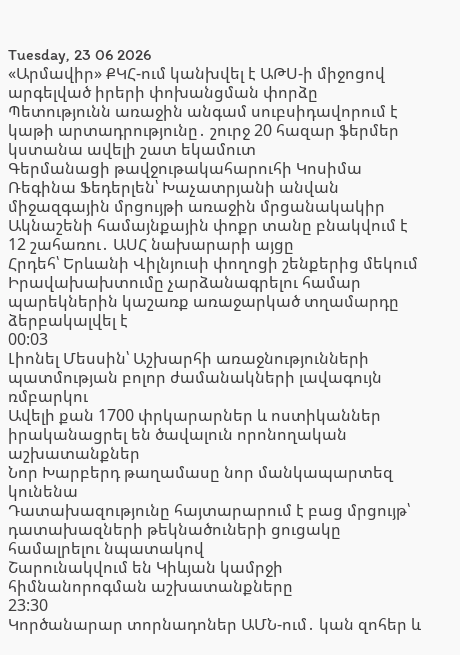Tuesday, 23 06 2026
«Արմավիր» ՔԿՀ-ում կանխվել է ԱԹՍ-ի միջոցով արգելված իրերի փոխանցման փորձը
Պետությունն առաջին անգամ սուբսիդավորում է կաթի արտադրությունը․ շուրջ 20 հազար ֆերմեր կստանա ավելի շատ եկամուտ
Գերմանացի թավջութակահարուհի Կոսիմա Ռեգինա Ֆեդերլեն՝ Խաչատրյանի անվան միջազգային մրցույթի առաջին մրցանակակիր
Ակնաշենի համայնքային փոքր տանը բնակվում է 12 շահառու․ ԱՍՀ նախարարի այցը
Հրդեհ՝ Երևանի Վիլնյուսի փողոցի շենքերից մեկում
Իրավախախտումը չարձանագրելու համար պարեկներին կաշառք առաջարկած տղամարդը ձերբակալվել է
00:03
Լիոնել Մեսսին՝ Աշխարհի առաջնությունների պատմության բոլոր ժամանակների լավագույն ռմբարկու
Ավելի քան 1700 փրկարարներ և ոստիկաններ իրականացրել են ծավալուն որոնողական աշխատանքներ
Նոր Խարբերդ թաղամասը նոր մանկապարտեզ կունենա
Դատախազությունը հայտարարում է բաց մրցույթ՝ դատախազների թեկնածուների ցուցակը համալրելու նպատակով
Շարունակվում են Կիևյան կամրջի հիմնանորոգման աշխատանքները
23:30
Կործանարար տորնադոներ ԱՄՆ-ում․ կան զոհեր և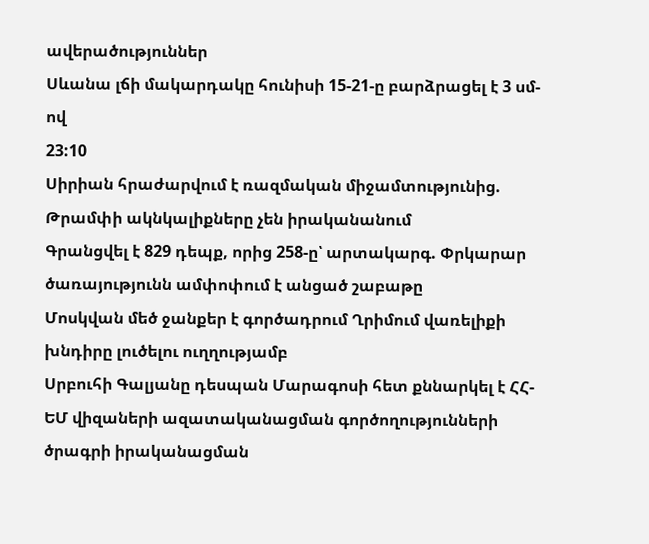ավերածություններ
Սևանա լճի մակարդակը հունիսի 15-21-ը բարձրացել է 3 սմ-ով
23:10
Սիրիան հրաժարվում է ռազմական միջամտությունից. Թրամփի ակնկալիքները չեն իրականանում
Գրանցվել է 829 դեպք, որից 258-ը՝ արտակարգ. Փրկարար ծառայությունն ամփոփում է անցած շաբաթը
Մոսկվան մեծ ջանքեր է գործադրում Ղրիմում վառելիքի խնդիրը լուծելու ուղղությամբ
Սրբուհի Գալյանը դեսպան Մարագոսի հետ քննարկել է ՀՀ-ԵՄ վիզաների ազատականացման գործողությունների ծրագրի իրականացման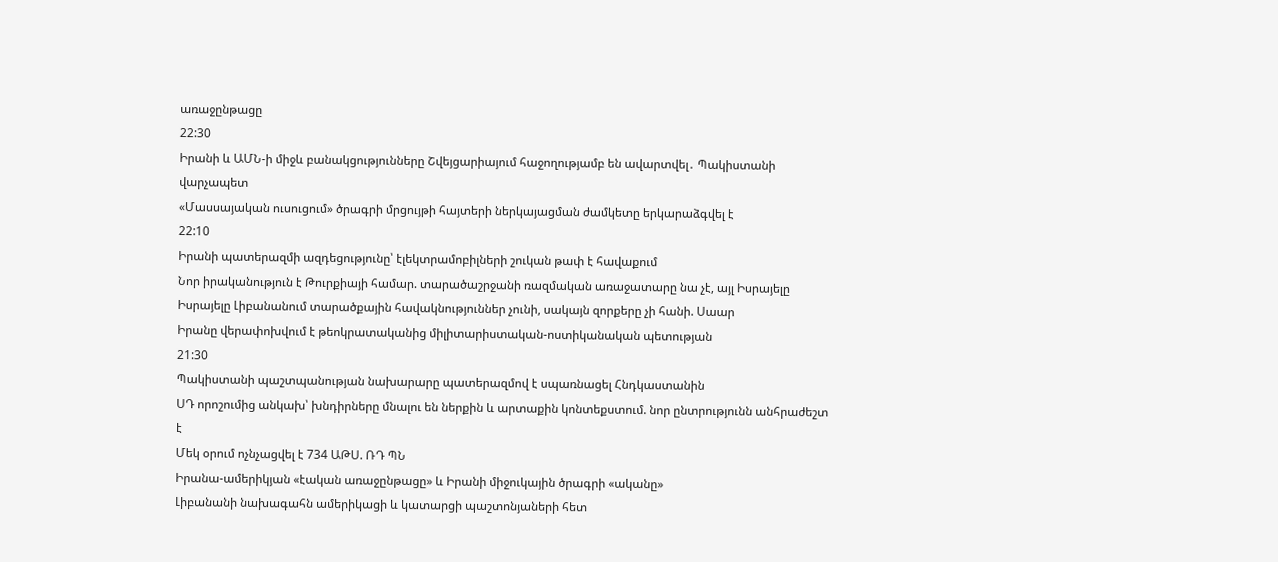առաջընթացը
22:30
Իրանի և ԱՄՆ-ի միջև բանակցությունները Շվեյցարիայում հաջողությամբ են ավարտվել․ Պակիստանի վարչապետ
«Մասսայական ուսուցում» ծրագրի մրցույթի հայտերի ներկայացման ժամկետը երկարաձգվել է
22:10
Իրանի պատերազմի ազդեցությունը՝ էլեկտրամոբիլների շուկան թափ է հավաքում
Նոր իրականություն է Թուրքիայի համար. տարածաշրջանի ռազմական առաջատարը նա չէ, այլ Իսրայելը
Իսրայելը Լիբանանում տարածքային հավակնություններ չունի, սակայն զորքերը չի հանի. Սաար
Իրանը վերափոխվում է թեոկրատականից միլիտարիստական-ոստիկանական պետության
21:30
Պակիստանի պաշտպանության նախարարը պատերազմով է սպառնացել Հնդկաստանին
ՍԴ որոշումից անկախ՝ խնդիրները մնալու են ներքին և արտաքին կոնտեքստում. նոր ընտրությունն անհրաժեշտ է
Մեկ օրում ոչնչացվել է 734 ԱԹՍ. ՌԴ ՊՆ
Իրանա-ամերիկյան «էական առաջընթացը» և Իրանի միջուկային ծրագրի «ականը»
Լիբանանի նախագահն ամերիկացի և կատարցի պաշտոնյաների հետ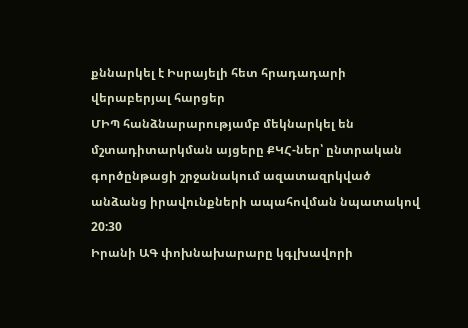քննարկել է Իսրայելի հետ հրադադարի վերաբերյալ հարցեր
ՄԻՊ հանձնարարությամբ մեկնարկել են մշտադիտարկման այցերը ՔԿՀ-ներ՝ ընտրական գործընթացի շրջանակում ազատազրկված անձանց իրավունքների ապահովման նպատակով
20:30
Իրանի ԱԳ փոխնախարարը կգլխավորի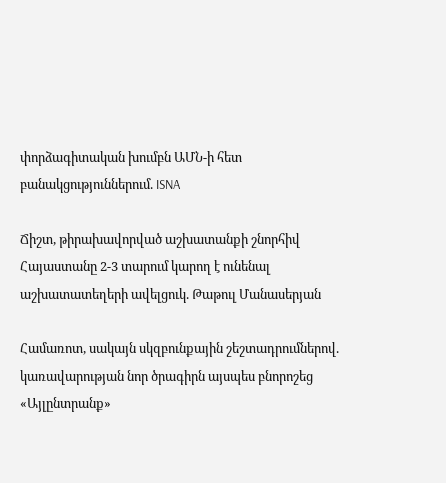փորձագիտական խումբն ԱՄՆ-ի հետ բանակցություններում. ISNA

Ճիշտ, թիրախավորված աշխատանքի շնորհիվ Հայաստանը 2-3 տարում կարող է ունենալ աշխատատեղերի ավելցուկ. Թաթուլ Մանասերյան

Համառոտ, սակայն սկզբունքային շեշտադրումներով. կառավարության նոր ծրագիրն այսպես բնորոշեց «Այլընտրանք»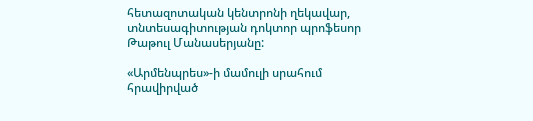հետազոտական կենտրոնի ղեկավար, տնտեսագիտության դոկտոր պրոֆեսոր Թաթուլ Մանասերյանը:

«Արմենպրես»-ի մամուլի սրահում հրավիրված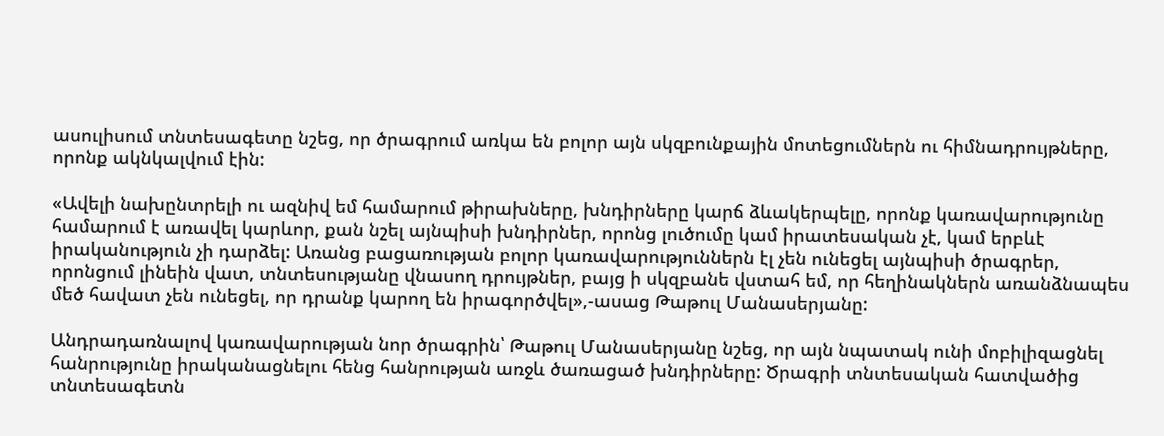ասուլիսում տնտեսագետը նշեց, որ ծրագրում առկա են բոլոր այն սկզբունքային մոտեցումներն ու հիմնադրույթները, որոնք ակնկալվում էին:

«Ավելի նախընտրելի ու ազնիվ եմ համարում թիրախները, խնդիրները կարճ ձևակերպելը, որոնք կառավարությունը համարում է առավել կարևոր, քան նշել այնպիսի խնդիրներ, որոնց լուծումը կամ իրատեսական չէ, կամ երբևէ իրականություն չի դարձել: Առանց բացառության բոլոր կառավարություններն էլ չեն ունեցել այնպիսի ծրագրեր, որոնցում լինեին վատ, տնտեսությանը վնասող դրույթներ, բայց ի սկզբանե վստահ եմ, որ հեղինակներն առանձնապես մեծ հավատ չեն ունեցել, որ դրանք կարող են իրագործվել»,-ասաց Թաթուլ Մանասերյանը:

Անդրադառնալով կառավարության նոր ծրագրին՝ Թաթուլ Մանասերյանը նշեց, որ այն նպատակ ունի մոբիլիզացնել հանրությունը իրականացնելու հենց հանրության առջև ծառացած խնդիրները: Ծրագրի տնտեսական հատվածից տնտեսագետն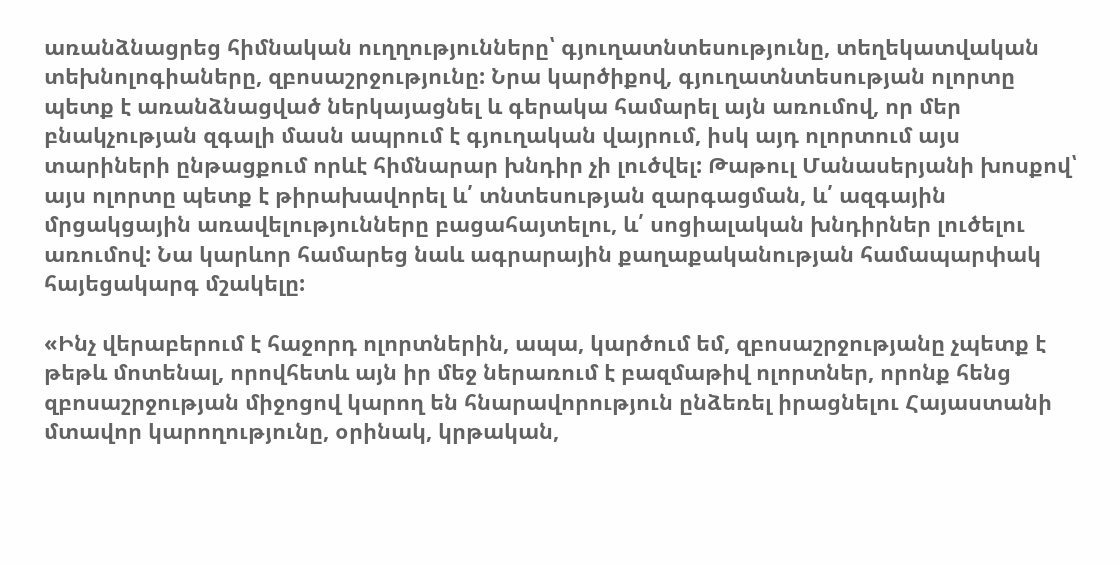առանձնացրեց հիմնական ուղղությունները՝ գյուղատնտեսությունը, տեղեկատվական տեխնոլոգիաները, զբոսաշրջությունը: Նրա կարծիքով, գյուղատնտեսության ոլորտը պետք է առանձնացված ներկայացնել և գերակա համարել այն առումով, որ մեր բնակչության զգալի մասն ապրում է գյուղական վայրում, իսկ այդ ոլորտում այս տարիների ընթացքում որևէ հիմնարար խնդիր չի լուծվել: Թաթուլ Մանասերյանի խոսքով՝ այս ոլորտը պետք է թիրախավորել և՛ տնտեսության զարգացման, և՛ ազգային մրցակցային առավելությունները բացահայտելու, և՛ սոցիալական խնդիրներ լուծելու առումով: Նա կարևոր համարեց նաև ագրարային քաղաքականության համապարփակ հայեցակարգ մշակելը:

«Ինչ վերաբերում է հաջորդ ոլորտներին, ապա, կարծում եմ, զբոսաշրջությանը չպետք է թեթև մոտենալ, որովհետև այն իր մեջ ներառում է բազմաթիվ ոլորտներ, որոնք հենց զբոսաշրջության միջոցով կարող են հնարավորություն ընձեռել իրացնելու Հայաստանի մտավոր կարողությունը, օրինակ, կրթական,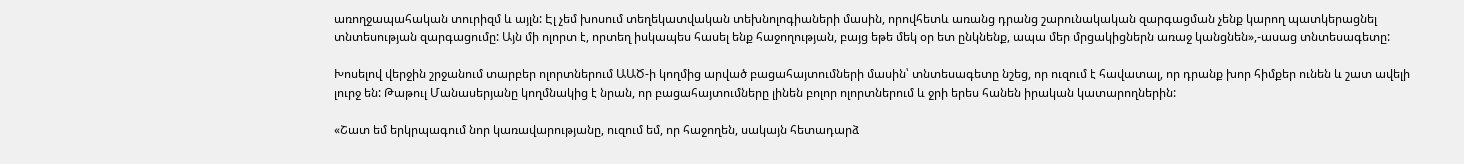առողջապահական տուրիզմ և այլն: Էլ չեմ խոսում տեղեկատվական տեխնոլոգիաների մասին, որովհետև առանց դրանց շարունակական զարգացման չենք կարող պատկերացնել տնտեսության զարգացումը: Այն մի ոլորտ է, որտեղ իսկապես հասել ենք հաջողության, բայց եթե մեկ օր ետ ընկնենք, ապա մեր մրցակիցներն առաջ կանցնեն»,-ասաց տնտեսագետը:

Խոսելով վերջին շրջանում տարբեր ոլորտներում ԱԱԾ-ի կողմից արված բացահայտումների մասին՝ տնտեսագետը նշեց, որ ուզում է հավատալ, որ դրանք խոր հիմքեր ունեն և շատ ավելի լուրջ են: Թաթուլ Մանասերյանը կողմնակից է նրան, որ բացահայտումները լինեն բոլոր ոլորտներում և ջրի երես հանեն իրական կատարողներին:

«Շատ եմ երկրպագում նոր կառավարությանը, ուզում եմ, որ հաջողեն, սակայն հետադարձ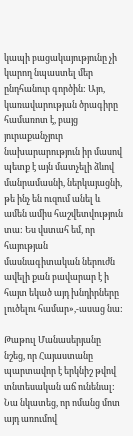կապի բացակայությունը չի կարող նպաստել մեր ընդհանուր գործին: Այո, կառավարության ծրագիրը համառոտ է, բայց յուրաքանչյուր նախարարություն իր մասով պետք է այն մատչելի ձևով մանրամասնի, ներկայացնի, թե ինչ են ուզում անել և ամեն ամիս հաշվետվություն տա: Ես վստահ եմ, որ հայության մասնագիտական ներուժն ավելի քան բավարար է ի հայտ եկած այդ խնդիրները լուծելու համար»,-ասաց նա:

Թաթուլ Մանասերյանը նշեց, որ Հայաստանը պարտավոր է երկնիշ թվով տնտեսական աճ ունենալ: Նա նկատեց, որ ոմանց մոտ այդ առումով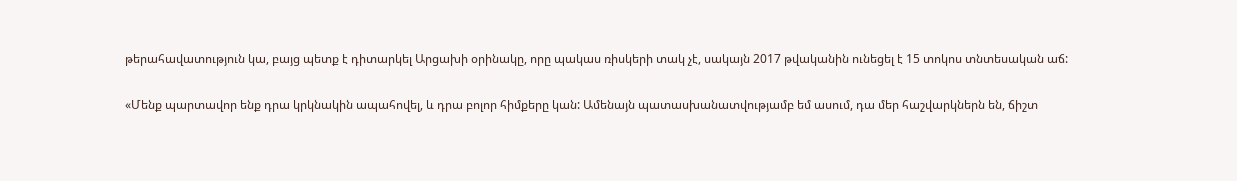թերահավատություն կա, բայց պետք է դիտարկել Արցախի օրինակը, որը պակաս ռիսկերի տակ չէ, սակայն 2017 թվականին ունեցել է 15 տոկոս տնտեսական աճ:

«Մենք պարտավոր ենք դրա կրկնակին ապահովել, և դրա բոլոր հիմքերը կան: Ամենայն պատասխանատվությամբ եմ ասում, դա մեր հաշվարկներն են, ճիշտ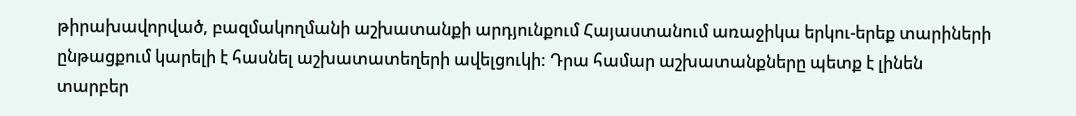թիրախավորված, բազմակողմանի աշխատանքի արդյունքում Հայաստանում առաջիկա երկու-երեք տարիների ընթացքում կարելի է հասնել աշխատատեղերի ավելցուկի: Դրա համար աշխատանքները պետք է լինեն տարբեր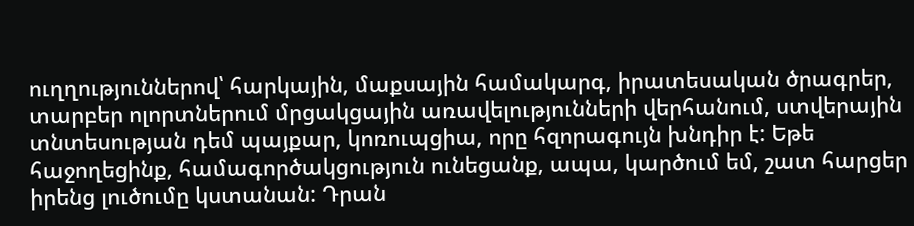ուղղություններով՝ հարկային, մաքսային համակարգ, իրատեսական ծրագրեր, տարբեր ոլորտներում մրցակցային առավելությունների վերհանում, ստվերային տնտեսության դեմ պայքար, կոռուպցիա, որը հզորագույն խնդիր է: Եթե հաջողեցինք, համագործակցություն ունեցանք, ապա, կարծում եմ, շատ հարցեր իրենց լուծումը կստանան: Դրան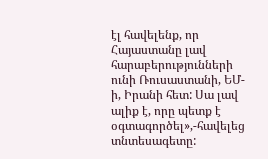էլ հավելենք, որ Հայաստանը լավ հարաբերությունների ունի Ռուսաստանի, ԵՄ-ի, Իրանի հետ: Սա լավ ալիք է, որը պետք է օգտագործել»,-հավելեց տնտեսագետը: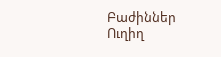Բաժիններ
Ուղիղ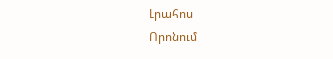Լրահոս
Որոնում